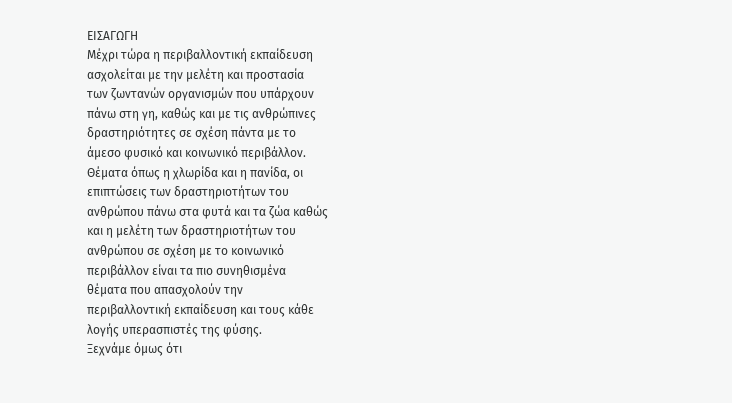ΕΙΣΑΓΩΓΗ
Μέχρι τώρα η περιβαλλοντική εκπαίδευση
ασχολείται με την μελέτη και προστασία
των ζωντανών οργανισμών που υπάρχουν
πάνω στη γη, καθώς και με τις ανθρώπινες
δραστηριότητες σε σχέση πάντα με το
άμεσο φυσικό και κοινωνικό περιβάλλον.
Θέματα όπως η χλωρίδα και η πανίδα, οι
επιπτώσεις των δραστηριοτήτων του
ανθρώπου πάνω στα φυτά και τα ζώα καθώς
και η μελέτη των δραστηριοτήτων του
ανθρώπου σε σχέση με το κοινωνικό
περιβάλλον είναι τα πιο συνηθισμένα
θέματα που απασχολούν την
περιβαλλοντική εκπαίδευση και τους κάθε
λογής υπερασπιστές της φύσης.
Ξεχνάμε όμως ότι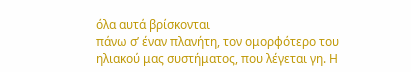όλα αυτά βρίσκονται
πάνω σ’ έναν πλανήτη, τον ομορφότερο του
ηλιακού μας συστήματος, που λέγεται γη. Η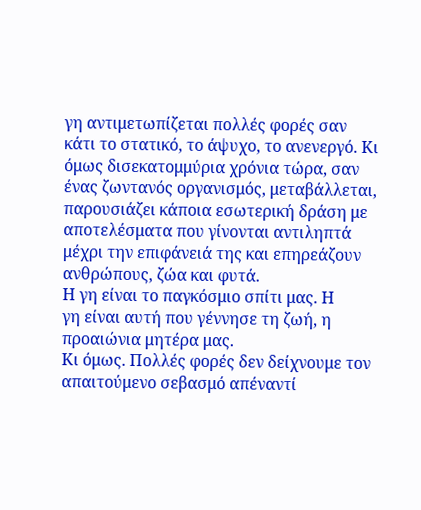γη αντιμετωπίζεται πολλές φορές σαν
κάτι το στατικό, το άψυχο, το ανενεργό. Κι
όμως δισεκατομμύρια χρόνια τώρα, σαν
ένας ζωντανός οργανισμός, μεταβάλλεται,
παρουσιάζει κάποια εσωτερική δράση με
αποτελέσματα που γίνονται αντιληπτά
μέχρι την επιφάνειά της και επηρεάζουν
ανθρώπους, ζώα και φυτά.
Η γη είναι το παγκόσμιο σπίτι μας. Η
γη είναι αυτή που γέννησε τη ζωή, η
προαιώνια μητέρα μας.
Κι όμως. Πολλές φορές δεν δείχνουμε τον
απαιτούμενο σεβασμό απέναντί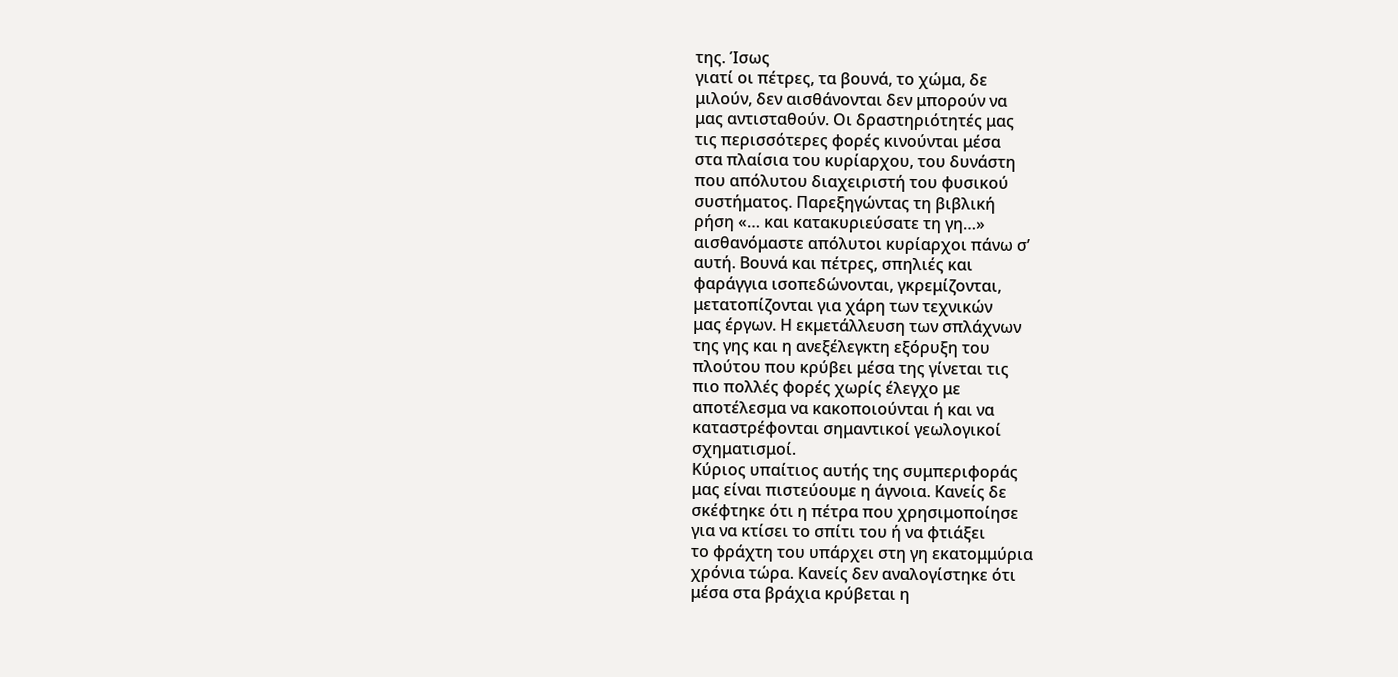της. Ίσως
γιατί οι πέτρες, τα βουνά, το χώμα, δε
μιλούν, δεν αισθάνονται δεν μπορούν να
μας αντισταθούν. Οι δραστηριότητές μας
τις περισσότερες φορές κινούνται μέσα
στα πλαίσια του κυρίαρχου, του δυνάστη
που απόλυτου διαχειριστή του φυσικού
συστήματος. Παρεξηγώντας τη βιβλική
ρήση «… και κατακυριεύσατε τη γη…»
αισθανόμαστε απόλυτοι κυρίαρχοι πάνω σ’
αυτή. Βουνά και πέτρες, σπηλιές και
φαράγγια ισοπεδώνονται, γκρεμίζονται,
μετατοπίζονται για χάρη των τεχνικών
μας έργων. Η εκμετάλλευση των σπλάχνων
της γης και η ανεξέλεγκτη εξόρυξη του
πλούτου που κρύβει μέσα της γίνεται τις
πιο πολλές φορές χωρίς έλεγχο με
αποτέλεσμα να κακοποιούνται ή και να
καταστρέφονται σημαντικοί γεωλογικοί
σχηματισμοί.
Κύριος υπαίτιος αυτής της συμπεριφοράς
μας είναι πιστεύουμε η άγνοια. Κανείς δε
σκέφτηκε ότι η πέτρα που χρησιμοποίησε
για να κτίσει το σπίτι του ή να φτιάξει
το φράχτη του υπάρχει στη γη εκατομμύρια
χρόνια τώρα. Κανείς δεν αναλογίστηκε ότι
μέσα στα βράχια κρύβεται η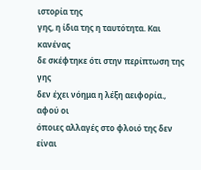ιστορία της
γης, η ίδια της η ταυτότητα. Και κανένας
δε σκέφτηκε ότι στην περίπτωση της γης
δεν έχει νόημα η λέξη αειφορία., αφού οι
όποιες αλλαγές στο φλοιό της δεν είναι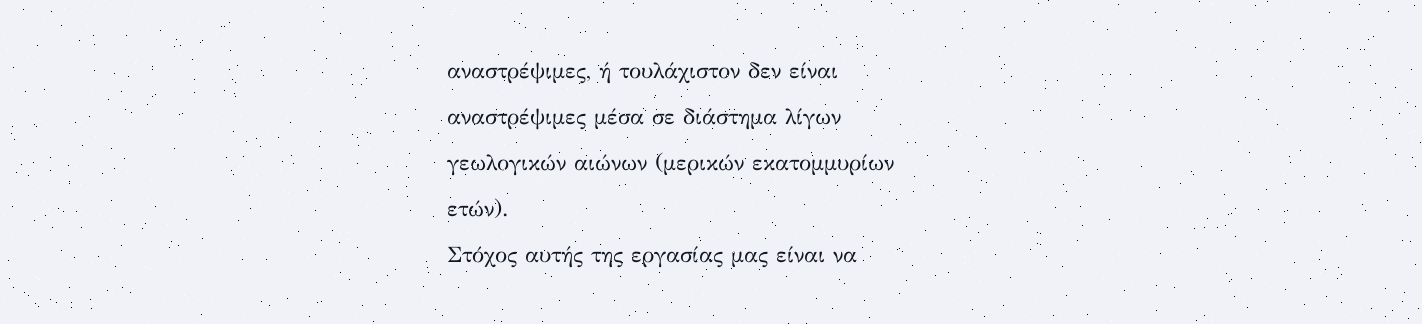αναστρέψιμες, ή τουλάχιστον δεν είναι
αναστρέψιμες μέσα σε διάστημα λίγων
γεωλογικών αιώνων (μερικών εκατομμυρίων
ετών).
Στόχος αυτής της εργασίας μας είναι να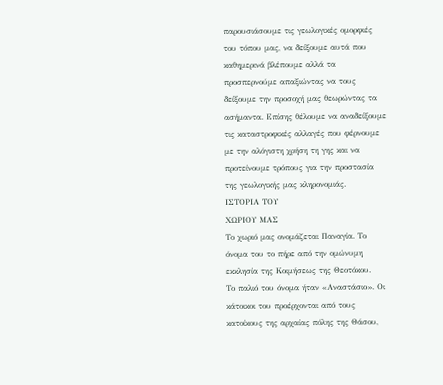παρουσιάσουμε τις γεωλογικές ομορφιές
του τόπου μας, να δείξουμε αυτά που
καθημερινά βλέπουμε αλλά τα
προσπερνούμε απαξιώντας να τους
δείξουμε την προσοχή μας θεωρώντας τα
ασήμαντα. Επίσης θέλουμε να αναδείξουμε
τις καταστροφικές αλλαγές που φέρνουμε
με την αλόγιστη χρήση τη γης και να
προτείνουμε τρόπους για την προστασία
της γεωλογικής μας κληρονομιάς.
ΙΣΤΟΡΙΑ ΤΟΥ
ΧΩΡΙΟΥ ΜΑΣ
Το χωριό μας ονομάζεται Παναγία. Το
όνομα του το πήρε από την ομώνυμη
εκκλησία της Κοιμήσεως της Θεοτόκου.
Το παλιό του όνομα ήταν «Αναστάσιο». Οι
κάτοικοι του προέρχονται από τους
κατοίκους της αρχαίας πόλης της Θάσου,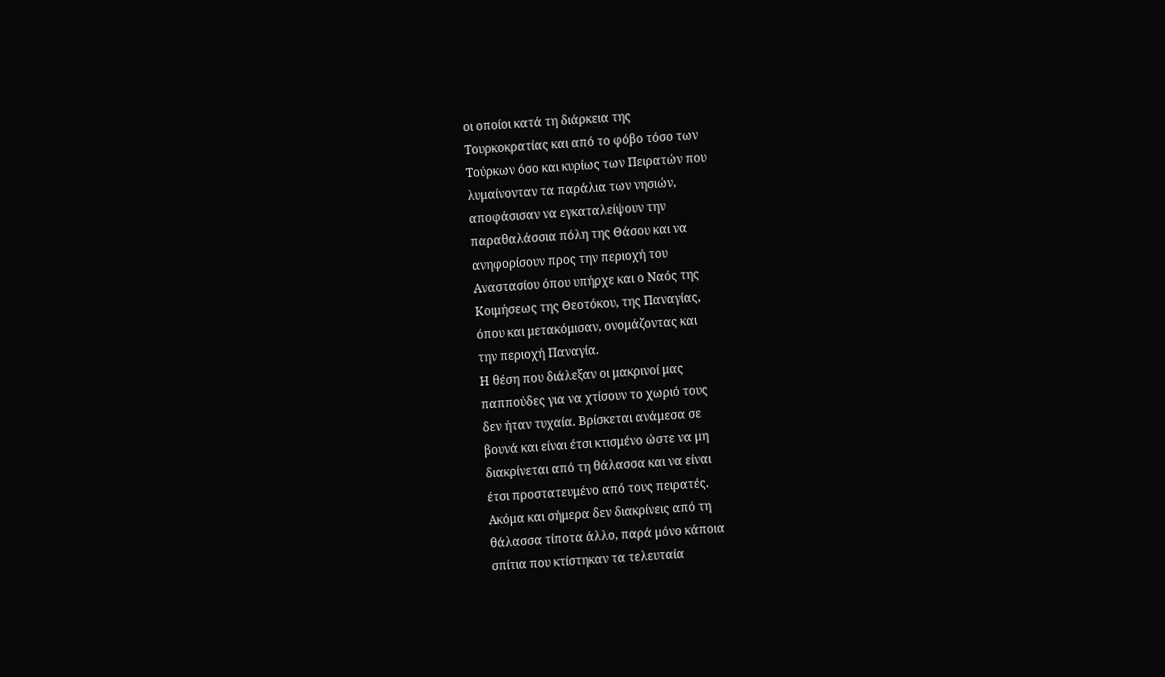οι οποίοι κατά τη διάρκεια της
Τουρκοκρατίας και από το φόβο τόσο των
Τούρκων όσο και κυρίως των Πειρατών που
λυμαίνονταν τα παράλια των νησιών,
αποφάσισαν να εγκαταλείψουν την
παραθαλάσσια πόλη της Θάσου και να
ανηφορίσουν προς την περιοχή του
Αναστασίου όπου υπήρχε και ο Ναός της
Κοιμήσεως της Θεοτόκου, της Παναγίας,
όπου και μετακόμισαν, ονομάζοντας και
την περιοχή Παναγία.
Η θέση που διάλεξαν οι μακρινοί μας
παππούδες για να χτίσουν το χωριό τους
δεν ήταν τυχαία. Βρίσκεται ανάμεσα σε
βουνά και είναι έτσι κτισμένο ώστε να μη
διακρίνεται από τη θάλασσα και να είναι
έτσι προστατευμένο από τους πειρατές.
Ακόμα και σήμερα δεν διακρίνεις από τη
θάλασσα τίποτα άλλο, παρά μόνο κάποια
σπίτια που κτίστηκαν τα τελευταία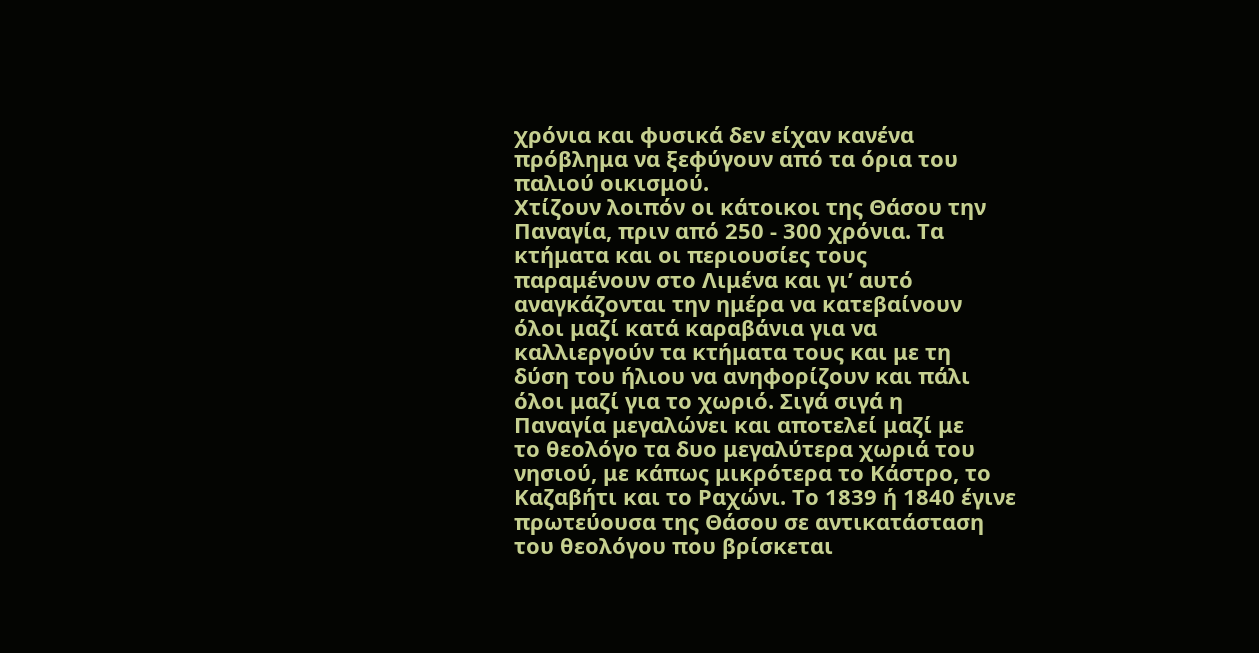χρόνια και φυσικά δεν είχαν κανένα
πρόβλημα να ξεφύγουν από τα όρια του
παλιού οικισμού.
Χτίζουν λοιπόν οι κάτοικοι της Θάσου την
Παναγία, πριν από 250 - 300 χρόνια. Τα
κτήματα και οι περιουσίες τους
παραμένουν στο Λιμένα και γι’ αυτό
αναγκάζονται την ημέρα να κατεβαίνουν
όλοι μαζί κατά καραβάνια για να
καλλιεργούν τα κτήματα τους και με τη
δύση του ήλιου να ανηφορίζουν και πάλι
όλοι μαζί για το χωριό. Σιγά σιγά η
Παναγία μεγαλώνει και αποτελεί μαζί με
το θεολόγο τα δυο μεγαλύτερα χωριά του
νησιού, με κάπως μικρότερα το Κάστρο, το
Καζαβήτι και το Ραχώνι. Το 1839 ή 1840 έγινε
πρωτεύουσα της Θάσου σε αντικατάσταση
του θεολόγου που βρίσκεται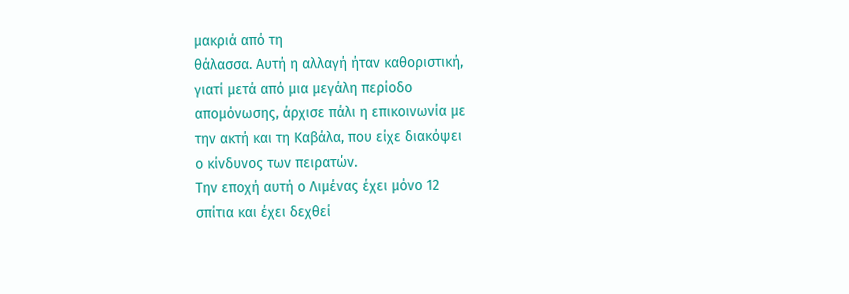μακριά από τη
θάλασσα. Αυτή η αλλαγή ήταν καθοριστική,
γιατί μετά από μια μεγάλη περίοδο
απομόνωσης, άρχισε πάλι η επικοινωνία με
την ακτή και τη Καβάλα, που είχε διακόψει
ο κίνδυνος των πειρατών.
Την εποχή αυτή ο Λιμένας έχει μόνο 12
σπίτια και έχει δεχθεί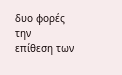δυο φορές την
επίθεση των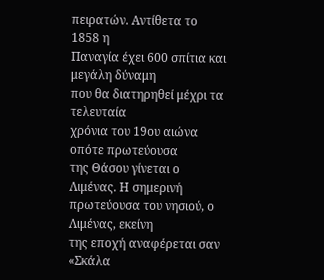πειρατών. Αντίθετα το 1858 η
Παναγία έχει 600 σπίτια και μεγάλη δύναμη
που θα διατηρηθεί μέχρι τα τελευταία
χρόνια του 19ου αιώνα οπότε πρωτεύουσα
της Θάσου γίνεται ο Λιμένας. Η σημερινή
πρωτεύουσα του νησιού, ο Λιμένας, εκείνη
της εποχή αναφέρεται σαν «Σκάλα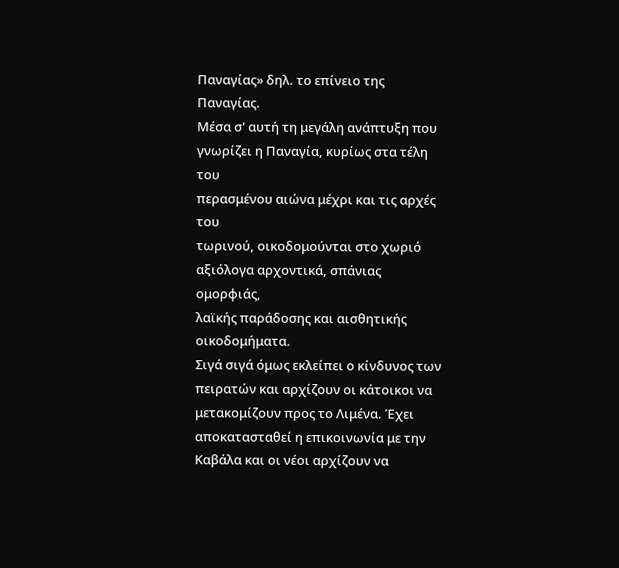Παναγίας» δηλ. το επίνειο της Παναγίας.
Μέσα σ' αυτή τη μεγάλη ανάπτυξη που
γνωρίζει η Παναγία, κυρίως στα τέλη του
περασμένου αιώνα μέχρι και τις αρχές του
τωρινού, οικοδομούνται στο χωριό
αξιόλογα αρχοντικά, σπάνιας ομορφιάς,
λαϊκής παράδοσης και αισθητικής
οικοδομήματα.
Σιγά σιγά όμως εκλείπει ο κίνδυνος των
πειρατών και αρχίζουν οι κάτοικοι να
μετακομίζουν προς το Λιμένα. Έχει
αποκατασταθεί η επικοινωνία με την
Καβάλα και οι νέοι αρχίζουν να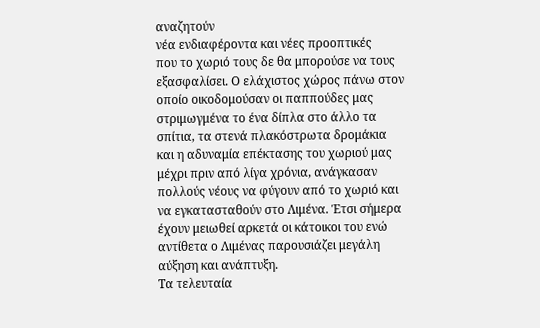αναζητούν
νέα ενδιαφέροντα και νέες προοπτικές
που το χωριό τους δε θα μπορούσε να τους
εξασφαλίσει. Ο ελάχιστος χώρος πάνω στον
οποίο οικοδομούσαν οι παππούδες μας
στριμωγμένα το ένα δίπλα στο άλλο τα
σπίτια, τα στενά πλακόστρωτα δρομάκια
και η αδυναμία επέκτασης του χωριού μας
μέχρι πριν από λίγα χρόνια, ανάγκασαν
πολλούς νέους να φύγουν από το χωριό και
να εγκατασταθούν στο Λιμένα. Έτσι σήμερα
έχουν μειωθεί αρκετά οι κάτοικοι του ενώ
αντίθετα ο Λιμένας παρουσιάζει μεγάλη
αύξηση και ανάπτυξη.
Τα τελευταία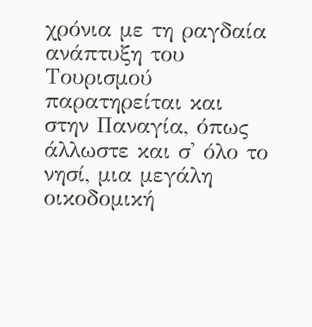χρόνια με τη ραγδαία
ανάπτυξη του Τουρισμού παρατηρείται και
στην Παναγία, όπως άλλωστε και σ' όλο το
νησί, μια μεγάλη οικοδομική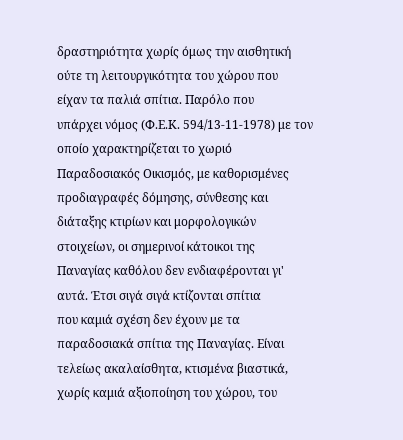δραστηριότητα χωρίς όμως την αισθητική
ούτε τη λειτουργικότητα του χώρου που
είχαν τα παλιά σπίτια. Παρόλο που
υπάρχει νόμος (Φ.Ε.Κ. 594/13-11-1978) με τον
οποίο χαρακτηρίζεται το χωριό
Παραδοσιακός Οικισμός, με καθορισμένες
προδιαγραφές δόμησης, σύνθεσης και
διάταξης κτιρίων και μορφολογικών
στοιχείων, οι σημερινοί κάτοικοι της
Παναγίας καθόλου δεν ενδιαφέρονται γι'
αυτά. Έτσι σιγά σιγά κτίζονται σπίτια
που καμιά σχέση δεν έχουν με τα
παραδοσιακά σπίτια της Παναγίας. Είναι
τελείως ακαλαίσθητα, κτισμένα βιαστικά,
χωρίς καμιά αξιοποίηση του χώρου, του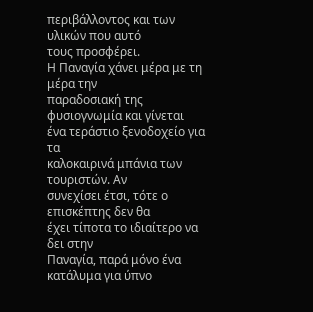περιβάλλοντος και των υλικών που αυτό
τους προσφέρει.
Η Παναγία χάνει μέρα με τη μέρα την
παραδοσιακή της φυσιογνωμία και γίνεται
ένα τεράστιο ξενοδοχείο για τα
καλοκαιρινά μπάνια των τουριστών. Αν
συνεχίσει έτσι, τότε ο επισκέπτης δεν θα
έχει τίποτα το ιδιαίτερο να δει στην
Παναγία, παρά μόνο ένα κατάλυμα για ύπνο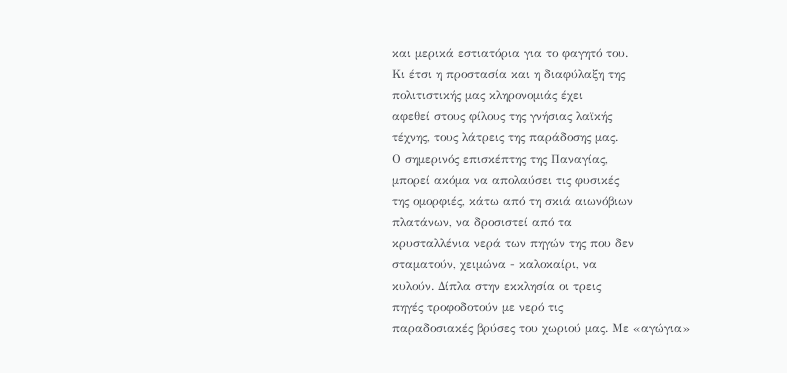και μερικά εστιατόρια για το φαγητό του.
Κι έτσι η προστασία και η διαφύλαξη της
πολιτιστικής μας κληρονομιάς έχει
αφεθεί στους φίλους της γνήσιας λαϊκής
τέχνης, τους λάτρεις της παράδοσης μας.
Ο σημερινός επισκέπτης της Παναγίας,
μπορεί ακόμα να απολαύσει τις φυσικές
της ομορφιές, κάτω από τη σκιά αιωνόβιων
πλατάνων, να δροσιστεί από τα
κρυσταλλένια νερά των πηγών της που δεν
σταματούν, χειμώνα - καλοκαίρι, να
κυλούν. Δίπλα στην εκκλησία οι τρεις
πηγές τροφοδοτούν με νερό τις
παραδοσιακές βρύσες του χωριού μας. Με «αγώγια»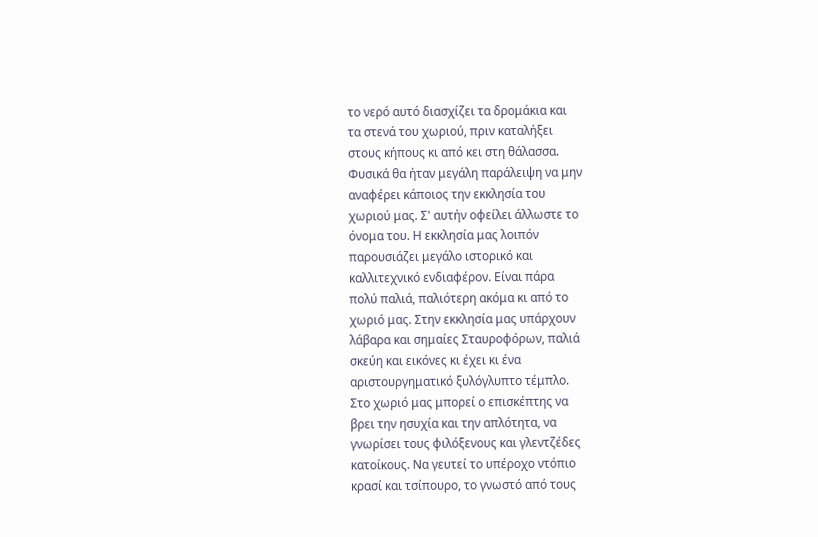το νερό αυτό διασχίζει τα δρομάκια και
τα στενά του χωριού, πριν καταλήξει
στους κήπους κι από κει στη θάλασσα.
Φυσικά θα ήταν μεγάλη παράλειψη να μην
αναφέρει κάποιος την εκκλησία του
χωριού μας. Σ' αυτήν οφείλει άλλωστε το
όνομα του. Η εκκλησία μας λοιπόν
παρουσιάζει μεγάλο ιστορικό και
καλλιτεχνικό ενδιαφέρον. Είναι πάρα
πολύ παλιά, παλιότερη ακόμα κι από το
χωριό μας. Στην εκκλησία μας υπάρχουν
λάβαρα και σημαίες Σταυροφόρων, παλιά
σκεύη και εικόνες κι έχει κι ένα
αριστουργηματικό ξυλόγλυπτο τέμπλο.
Στο χωριό μας μπορεί ο επισκέπτης να
βρει την ησυχία και την απλότητα, να
γνωρίσει τους φιλόξενους και γλεντζέδες
κατοίκους. Να γευτεί το υπέροχο ντόπιο
κρασί και τσίπουρο, το γνωστό από τους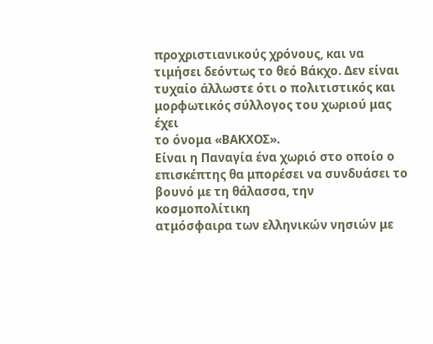προχριστιανικούς χρόνους, και να
τιμήσει δεόντως το θεό Βάκχο. Δεν είναι
τυχαίο άλλωστε ότι ο πολιτιστικός και
μορφωτικός σύλλογος του χωριού μας έχει
το όνομα «ΒΑΚΧΟΣ».
Είναι η Παναγία ένα χωριό στο οποίο ο
επισκέπτης θα μπορέσει να συνδυάσει το
βουνό με τη θάλασσα, την κοσμοπολίτικη
ατμόσφαιρα των ελληνικών νησιών με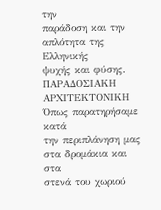την
παράδοση και την απλότητα της Ελληνικής
ψυχής και φύσης.
ΠΑΡΑΔΟΣΙΑΚΗ
ΑΡΧΙΤΕΚΤΟΝΙΚΗ
Όπως παρατηρήσαμε κατά
την περιπλάνηση μας στα δρομάκια και στα
στενά του χωριού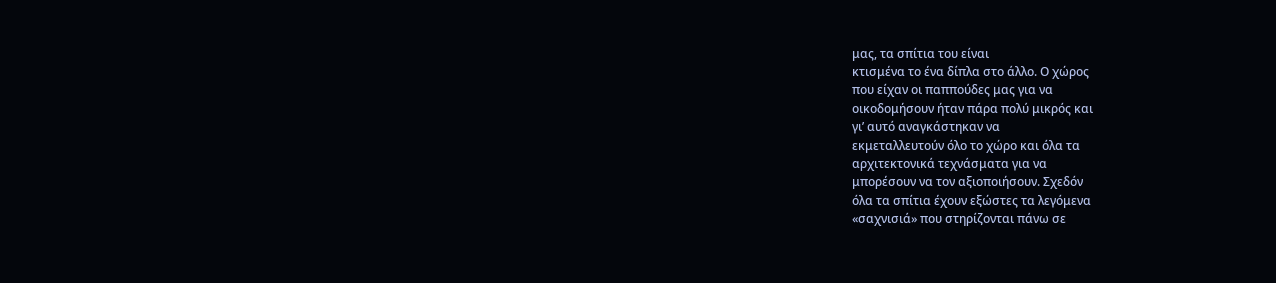μας, τα σπίτια του είναι
κτισμένα το ένα δίπλα στο άλλο. Ο χώρος
που είχαν οι παππούδες μας για να
οικοδομήσουν ήταν πάρα πολύ μικρός και
γι’ αυτό αναγκάστηκαν να
εκμεταλλευτούν όλο το χώρο και όλα τα
αρχιτεκτονικά τεχνάσματα για να
μπορέσουν να τον αξιοποιήσουν. Σχεδόν
όλα τα σπίτια έχουν εξώστες τα λεγόμενα
«σαχνισιά» που στηρίζονται πάνω σε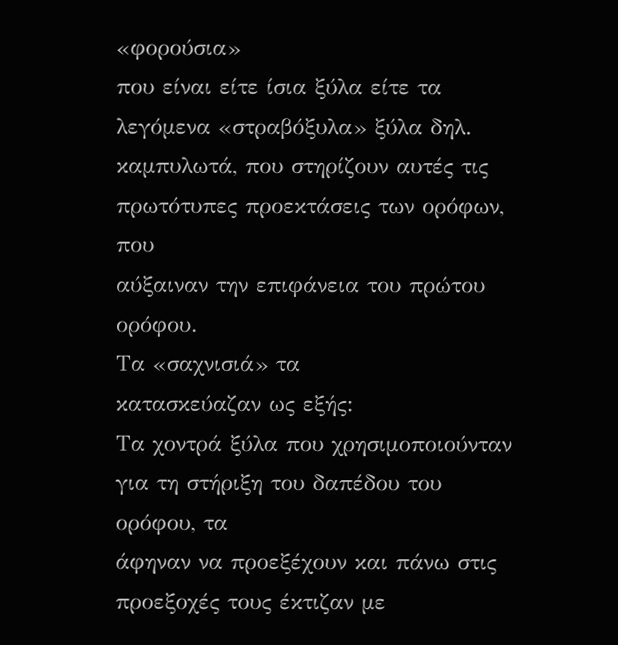«φορούσια»
που είναι είτε ίσια ξύλα είτε τα
λεγόμενα «στραβόξυλα» ξύλα δηλ.
καμπυλωτά, που στηρίζουν αυτές τις
πρωτότυπες προεκτάσεις των ορόφων, που
αύξαιναν την επιφάνεια του πρώτου
ορόφου.
Τα «σαχνισιά» τα
κατασκεύαζαν ως εξής:
Τα χοντρά ξύλα που χρησιμοποιούνταν
για τη στήριξη του δαπέδου του ορόφου, τα
άφηναν να προεξέχουν και πάνω στις
προεξοχές τους έκτιζαν με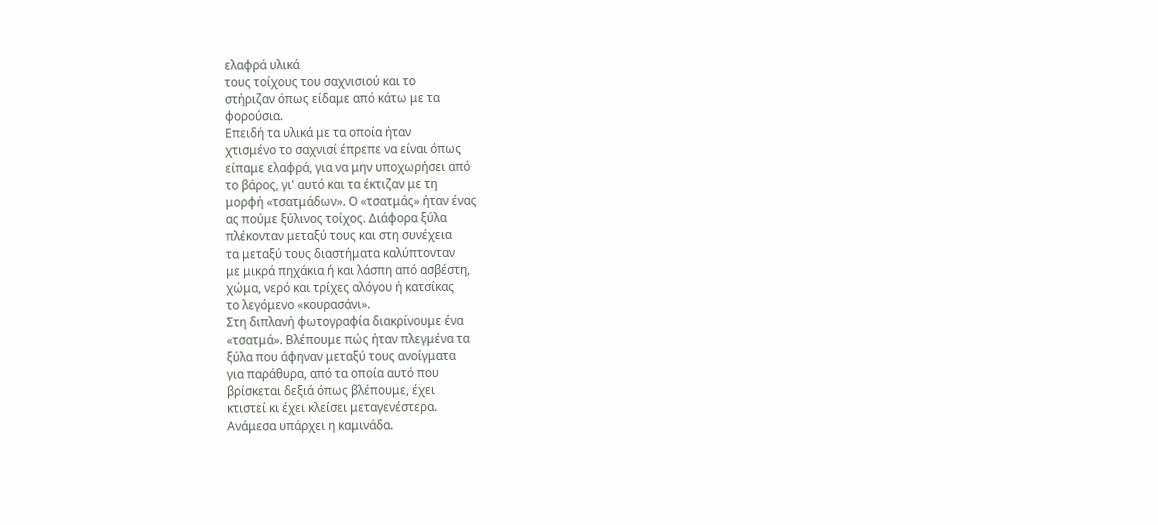ελαφρά υλικά
τους τοίχους του σαχνισιού και το
στήριζαν όπως είδαμε από κάτω με τα
φορούσια.
Επειδή τα υλικά με τα οποία ήταν
χτισμένο το σαχνισί έπρεπε να είναι όπως
είπαμε ελαφρά, για να μην υποχωρήσει από
το βάρος, γι' αυτό και τα έκτιζαν με τη
μορφή «τσατμάδων». Ο «τσατμάς» ήταν ένας
ας πούμε ξύλινος τοίχος. Διάφορα ξύλα
πλέκονταν μεταξύ τους και στη συνέχεια
τα μεταξύ τους διαστήματα καλύπτονταν
με μικρά πηχάκια ή και λάσπη από ασβέστη,
χώμα, νερό και τρίχες αλόγου ή κατσίκας
το λεγόμενο «κουρασάνι».
Στη διπλανή φωτογραφία διακρίνουμε ένα
«τσατμά». Βλέπουμε πώς ήταν πλεγμένα τα
ξύλα που άφηναν μεταξύ τους ανοίγματα
για παράθυρα, από τα οποία αυτό που
βρίσκεται δεξιά όπως βλέπουμε, έχει
κτιστεί κι έχει κλείσει μεταγενέστερα.
Ανάμεσα υπάρχει η καμινάδα.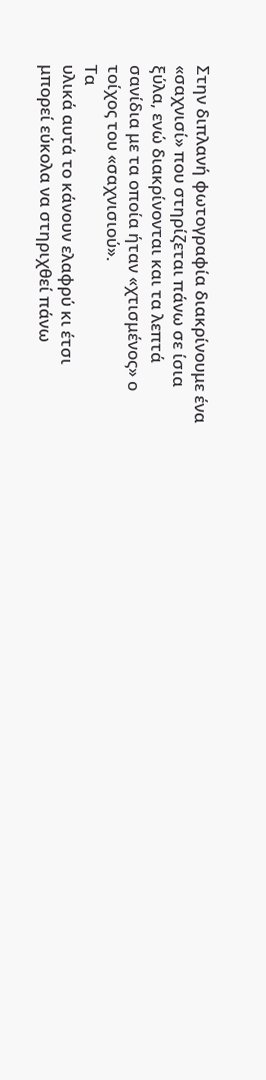Στην διπλανή φωτογραφία διακρίνουμε ένα
«σαχνισί» που στηρίζεται πάνω σε ίσια
ξύλα, ενώ διακρίνονται και τα λεπτά
σανίδια με τα οποία ήταν «χτισμένος» ο
τοίχος του «σαχνισιού».
Τα
υλικά αυτά το κάνουν ελαφρύ κι έτσι
μπορεί εύκολα να στηριχθεί πάνω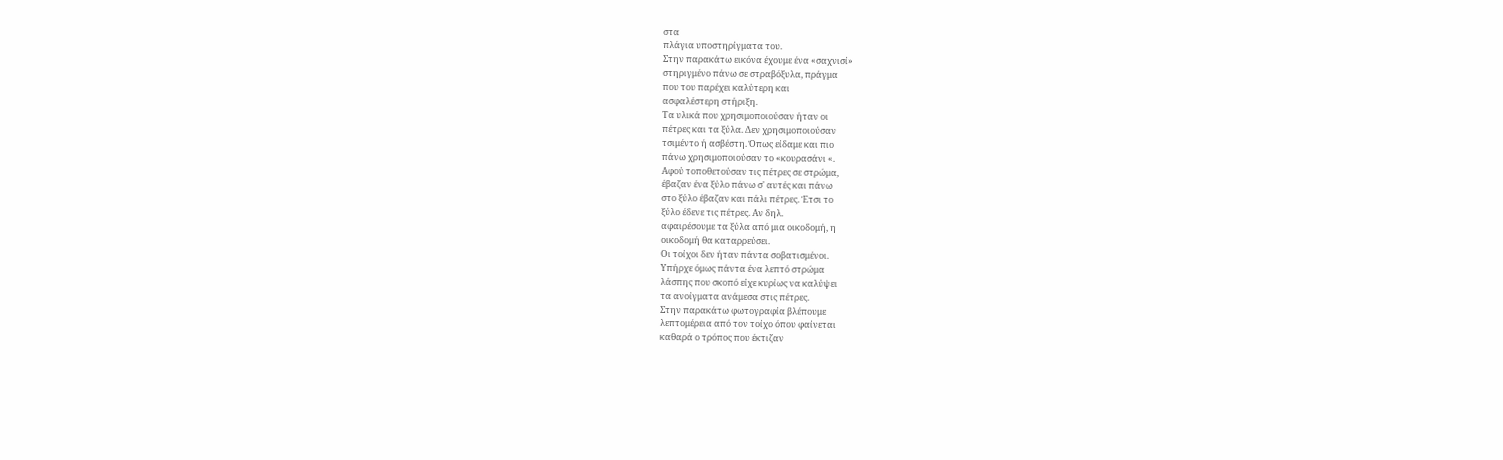στα
πλάγια υποστηρίγματα του.
Στην παρακάτω εικόνα έχουμε ένα «σαχνισί»
στηριγμένο πάνω σε στραβόξυλα, πράγμα
που του παρέχει καλύτερη και
ασφαλέστερη στήριξη.
Τα υλικά που χρησιμοποιούσαν ήταν οι
πέτρες και τα ξύλα. Δεν χρησιμοποιούσαν
τσιμέντο ή ασβέστη. Όπως είδαμε και πιο
πάνω χρησιμοποιούσαν το «κουρασάνι «.
Αφού τοποθετούσαν τις πέτρες σε στρώμα,
έβαζαν ένα ξύλο πάνω σ' αυτές και πάνω
στο ξύλο έβαζαν και πάλι πέτρες. Έτσι το
ξύλο έδενε τις πέτρες. Αν δηλ.
αφαιρέσουμε τα ξύλα από μια οικοδομή, η
οικοδομή θα καταρρεύσει.
Οι τοίχοι δεν ήταν πάντα σοβατισμένοι.
Υπήρχε όμως πάντα ένα λεπτό στρώμα
λάσπης που σκοπό είχε κυρίως να καλύψει
τα ανοίγματα ανάμεσα στις πέτρες.
Στην παρακάτω φωτογραφία βλέπουμε
λεπτομέρεια από τον τοίχο όπου φαίνεται
καθαρά ο τρόπος που έκτιζαν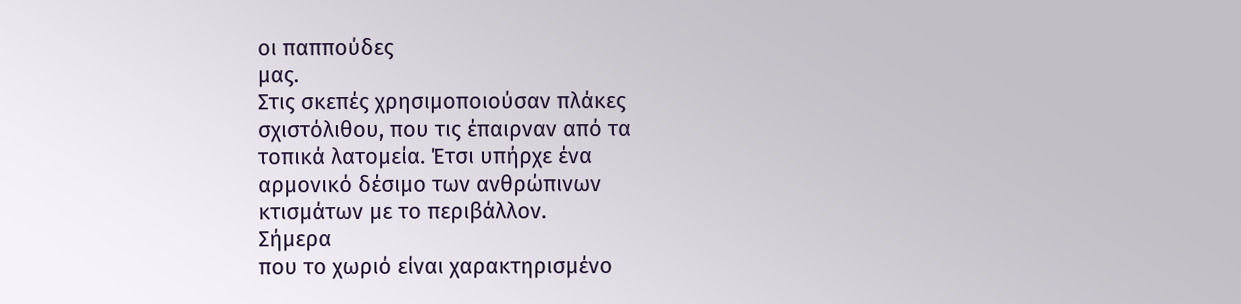οι παππούδες
μας.
Στις σκεπές χρησιμοποιούσαν πλάκες
σχιστόλιθου, που τις έπαιρναν από τα
τοπικά λατομεία. Έτσι υπήρχε ένα
αρμονικό δέσιμο των ανθρώπινων
κτισμάτων με το περιβάλλον.
Σήμερα
που το χωριό είναι χαρακτηρισμένο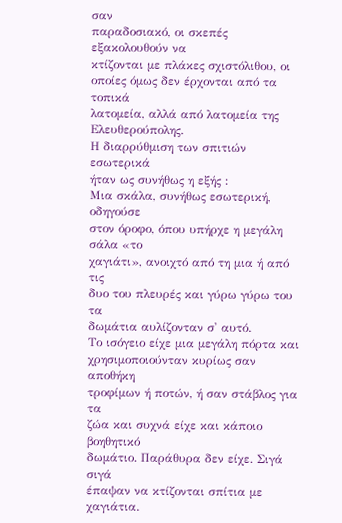σαν
παραδοσιακό, οι σκεπές εξακολουθούν να
κτίζονται με πλάκες σχιστόλιθου, οι
οποίες όμως δεν έρχονται από τα τοπικά
λατομεία, αλλά από λατομεία της
Ελευθερούπολης.
Η διαρρύθμιση των σπιτιών εσωτερικά
ήταν ως συνήθως η εξής :
Μια σκάλα, συνήθως εσωτερική, οδηγούσε
στον όροφο, όπου υπήρχε η μεγάλη σάλα «το
χαγιάτι», ανοιχτό από τη μια ή από τις
δυο του πλευρές και γύρω γύρω του τα
δωμάτια αυλίζονταν σ' αυτό.
Το ισόγειο είχε μια μεγάλη πόρτα και
χρησιμοποιούνταν κυρίως σαν αποθήκη
τροφίμων ή ποτών, ή σαν στάβλος για τα
ζώα και συχνά είχε και κάποιο βοηθητικό
δωμάτιο. Παράθυρα δεν είχε. Σιγά σιγά
έπαψαν να κτίζονται σπίτια με χαγιάτια.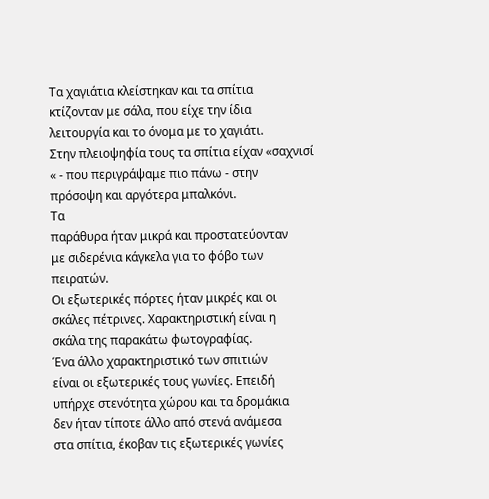Τα χαγιάτια κλείστηκαν και τα σπίτια
κτίζονταν με σάλα, που είχε την ίδια
λειτουργία και το όνομα με το χαγιάτι.
Στην πλειοψηφία τους τα σπίτια είχαν «σαχνισί
« - που περιγράψαμε πιο πάνω - στην
πρόσοψη και αργότερα μπαλκόνι.
Τα
παράθυρα ήταν μικρά και προστατεύονταν
με σιδερένια κάγκελα για το φόβο των
πειρατών.
Οι εξωτερικές πόρτες ήταν μικρές και οι
σκάλες πέτρινες. Χαρακτηριστική είναι η
σκάλα της παρακάτω φωτογραφίας.
Ένα άλλο χαρακτηριστικό των σπιτιών
είναι οι εξωτερικές τους γωνίες. Επειδή
υπήρχε στενότητα χώρου και τα δρομάκια
δεν ήταν τίποτε άλλο από στενά ανάμεσα
στα σπίτια, έκοβαν τις εξωτερικές γωνίες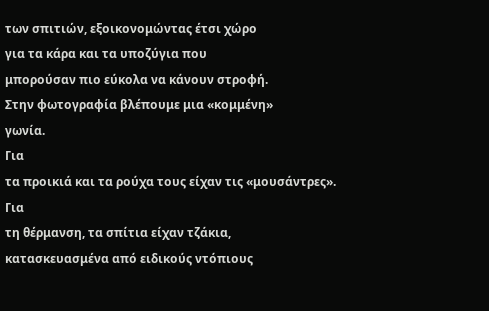των σπιτιών, εξοικονομώντας έτσι χώρο
για τα κάρα και τα υποζύγια που
μπορούσαν πιο εύκολα να κάνουν στροφή.
Στην φωτογραφία βλέπουμε μια «κομμένη»
γωνία.
Για
τα προικιά και τα ρούχα τους είχαν τις «μουσάντρες».
Για
τη θέρμανση, τα σπίτια είχαν τζάκια,
κατασκευασμένα από ειδικούς ντόπιους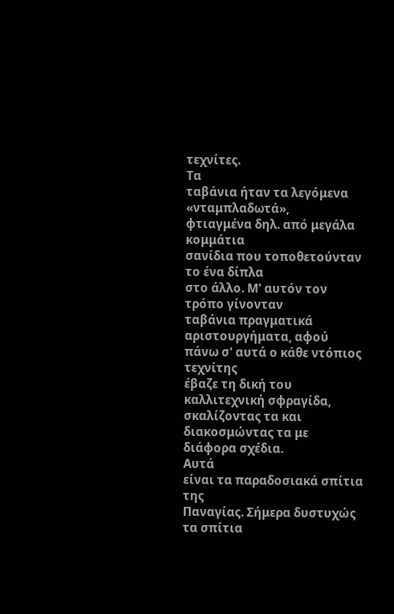τεχνίτες.
Τα
ταβάνια ήταν τα λεγόμενα «νταμπλαδωτά»,
φτιαγμένα δηλ. από μεγάλα κομμάτια
σανίδια που τοποθετούνταν το ένα δίπλα
στο άλλο. Μ' αυτόν τον τρόπο γίνονταν
ταβάνια πραγματικά αριστουργήματα, αφού
πάνω σ' αυτά ο κάθε ντόπιος τεχνίτης
έβαζε τη δική του καλλιτεχνική σφραγίδα,
σκαλίζοντας τα και διακοσμώντας τα με
διάφορα σχέδια.
Αυτά
είναι τα παραδοσιακά σπίτια της
Παναγίας. Σήμερα δυστυχώς τα σπίτια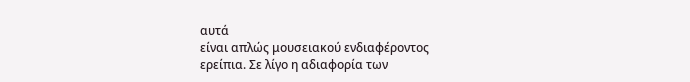αυτά
είναι απλώς μουσειακού ενδιαφέροντος
ερείπια. Σε λίγο η αδιαφορία των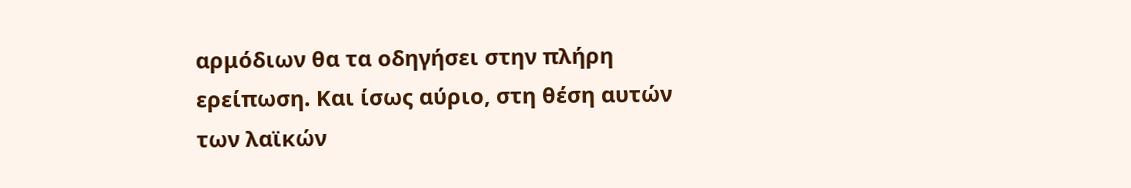αρμόδιων θα τα οδηγήσει στην πλήρη
ερείπωση. Και ίσως αύριο, στη θέση αυτών
των λαϊκών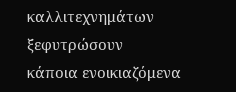καλλιτεχνημάτων ξεφυτρώσουν
κάποια ενοικιαζόμενα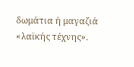δωμάτια ή μαγαζιά
«λαϊκής τέχνης».